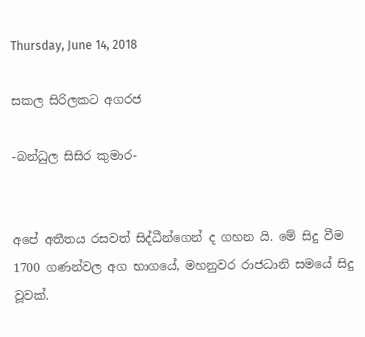Thursday, June 14, 2018

සකල සිරිලකට අගරජ

-බන්ධුල සිසිර කුමාර-


අපේ අතීතය රසවත් සිද්ධීන්ගෙන් ද ගහන යි. මේ සිදු වීම 1700 ගණන්වල අග භාගයේ, මහනුවර රාජධානි සමයේ සිදු වූවක්.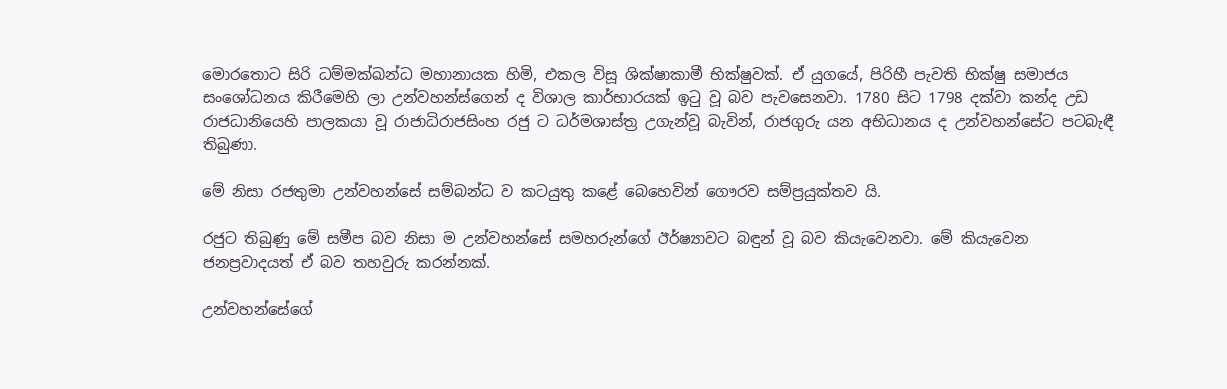මොරතොට සිරි ධම්මක්ඛන්ධ මහානායක හිමි, එකල විසූ ශික්ෂාකාමී භික්ෂුවක්. ඒ යුගයේ, පිරිහී පැවති භික්ෂු සමාජය සංශෝධනය කිරීමෙහි ලා උන්වහන්ස්ගෙන් ද විශාල කාර්භාරයක් ඉටු වූ බව පැවසෙනවා. 1780 සිට 1798 දක්වා කන්ද උඩ රාජධානියෙහි පාලකයා වූ රාජාධිරාජසිංහ රජු ට ධර්මශාස්ත්‍ර උගැන්වූ බැවින්, රාජගුරු යන අභිධානය ද උන්වහන්සේට පටබැඳී තිබුණා.

මේ නිසා රජතුමා උන්වහන්සේ සම්බන්ධ ව කටයුතු කළේ බෙහෙවින් ගෞරව සම්ප්‍රයුක්තව යි.

රජුට තිබුණු මේ සමීප බව නිසා ම උන්වහන්සේ සමහරුන්ගේ ඊර්ෂ්‍යාවට බඳුන් වූ බව කියැවෙනවා. මේ කියැවෙන ජනප්‍රවාදයත් ඒ බව තහවුරු කරන්නක්.

උන්වහන්සේගේ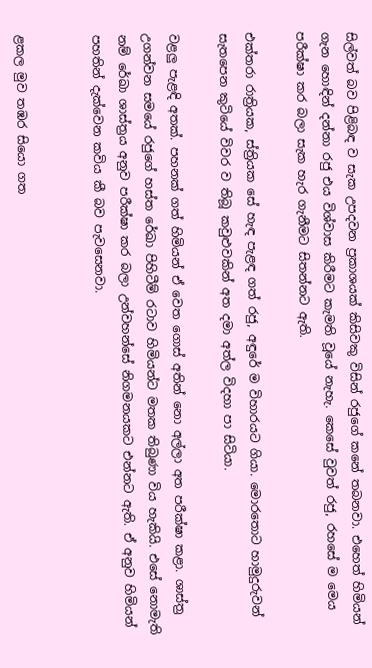සිල්වත් බව පිළිබඳ ව සැක උපදවන ප්‍රකාශයක් කිසිවකු විසින් රජුගේ කනේ තබනවා. එහෙත් හිමියන් ගැන හොඳින් දන්නා රජු එය විශ්වාස කිරීමට කැමති වූයේ නැහැ. කෙසේ වුවත් රජු, රහසේ ම මෙය පරීක්ෂා කර බලා සැක හැර ගැනීමට සිතන්නට ඇති.

එක්තරා රාත්‍රියක, ස්ත්‍රියක සේ හැඳ පැළඳ ගත් රජු, අඳුරේ ම විහාරයට ගියා. මොරතොට හාමුදුරුවන් සැතපෙන කුටියේ විවර ව තිබූ කවුළුවකින් අත දමා අත්ල විදහා පා සිටියා.

වළලු පැළඳි අතක්. පහනක් ගත් හිමියන් ඒ වෙත ගොස් අතින් නො අල්ලා අත පරීක්ෂා කළා. ශාස්ත්‍ර උගන්වන සමයේ රජුගේ හස්ත ‍රේඛා පිහිටීම් රටාව හිමියන්ට මතක තිබුණා විය හැකියි. එසේ නොමැති නම් රේඛා ශාස්ත්‍රය අනුව පරීක්ෂා කර බලා උන්වහන්සේ නිගමනයකට එන්නට ඇති. ඒ අනුව හිමියන් පහතින් දැක්වෙන කවිය කී බව පැවසෙනවා.


ළකල මුව තඹර සියො ගත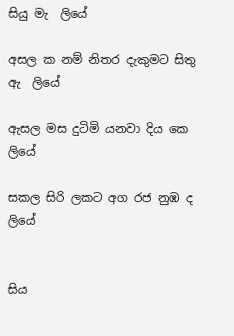සියු මැ  ලියේ

අසල ක නම් නිතර දැකුමට සිතු ඇ  ලියේ

ඇසල මස දුටිමි යනවා දිය කෙ       ලියේ

සකල සිරි ලකට අග රජ නුඹ ද        ලියේ


සිය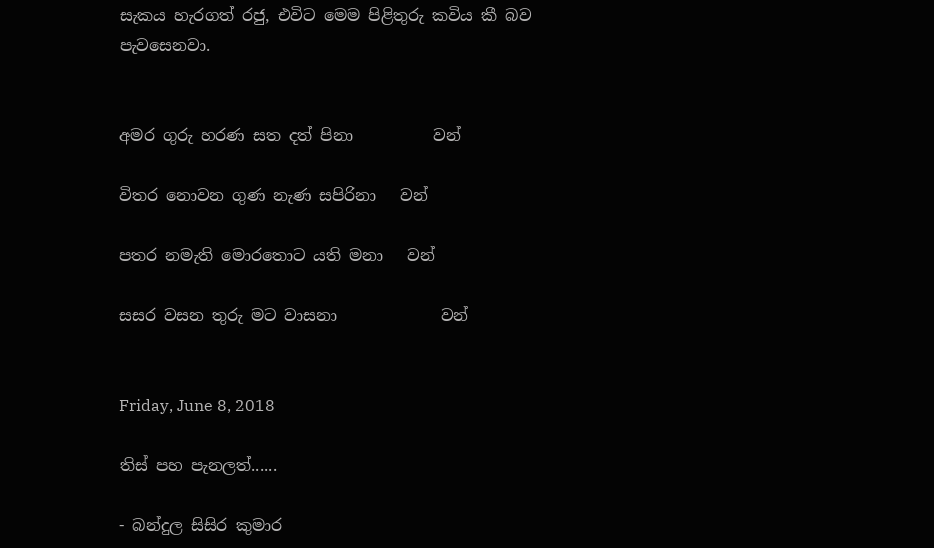සැකය හැරගත් රජු, එවිට මෙම පිළිතුරු කවිය කී බව පැවසෙනවා.


අමර ගුරු හරණ සත දත් පිනා          වන්

විතර නොවන ගුණ නැණ සපිරිනා   වන්

පතර නමැති මොරතොට යති මනා   වන්

සසර වසන තුරු මට වාසනා             වන්


Friday, June 8, 2018

තිස් පහ පැනලත්......

- බන්දුල සිසිර කුමාර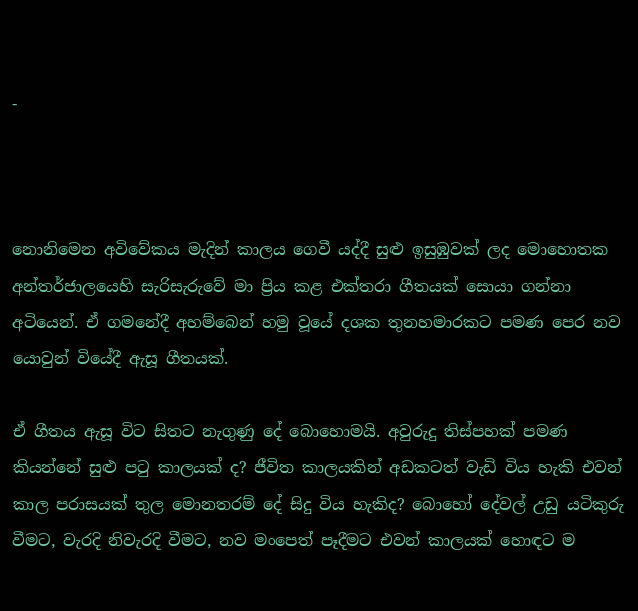-



නොනිමෙන අවිවේකය මැදින් කාලය ගෙවී යද්දී සුළු ඉසුඹුවක් ලද මොහොතක අන්තර්ජාලයෙහි සැරිසැරුවේ මා ප්‍රිය කළ එක්තරා ගීතයක් සොයා ගන්නා අටියෙන්. ඒ ගමනේදී අහම්බෙන් හමු වූයේ දශක තුනහමාරකට පමණ පෙර නව යොවුන් වියේදී ඇසූ ගීතයක්.

ඒ ගීතය ඇසූ විට සිතට නැගුණු දේ බොහොමයි. අවුරුදු තිස්පහක් පමණ කියන්නේ සුළු පටු කාලයක් ද? ජීවිත කාලයකින් අඩකටත් වැඩි විය හැකි එවන් කාල පරාසයක් තුල මොනතරම් දේ සිදු විය හැකිද? බොහෝ දේවල් උඩු යටිකුරු වීමට, වැරදි නිවැරදි වීමට, නව මංපෙත් පෑදීමට එවන් කාලයක් හොඳට ම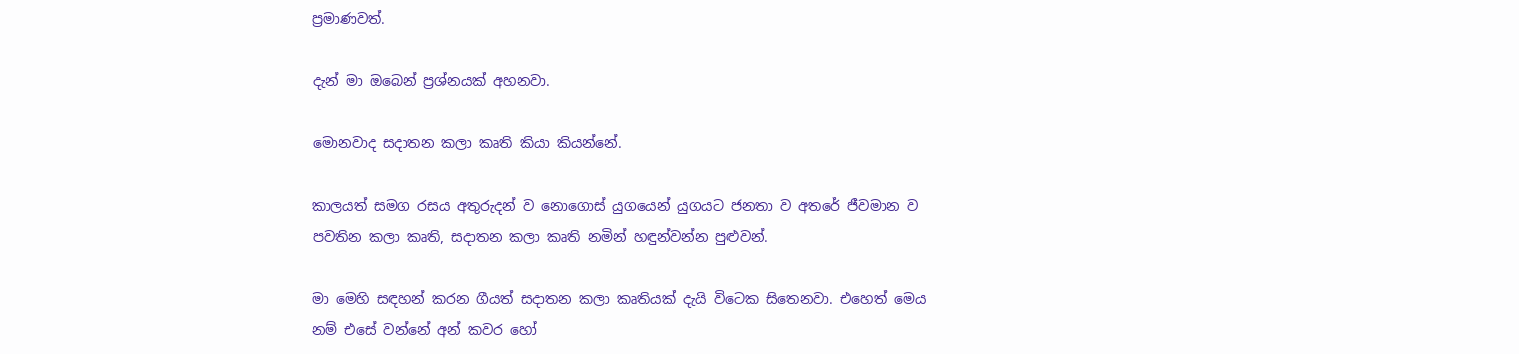ප්‍රමාණවත්.

දැන් මා ඔබෙන් ප්‍රශ්නයක් අහනවා.

මොනවාද සදාතන කලා කෘති කියා කියන්නේ.

කාලයත් සමග රසය අතුරුදන් ව නොගොස් යුගයෙන් යුගයට ජනතා ව අතරේ ජීවමාන ව පවතින කලා කෘති, සදාතන කලා කෘති නමින් හඳුන්වන්න පුළුවන්.

මා මෙහි සඳහන් කරන ගීයත් සදාතන කලා කෘතියක් දැයි විටෙක සිතෙනවා. එහෙත් මෙය නම් එසේ වන්නේ අන් කවර හෝ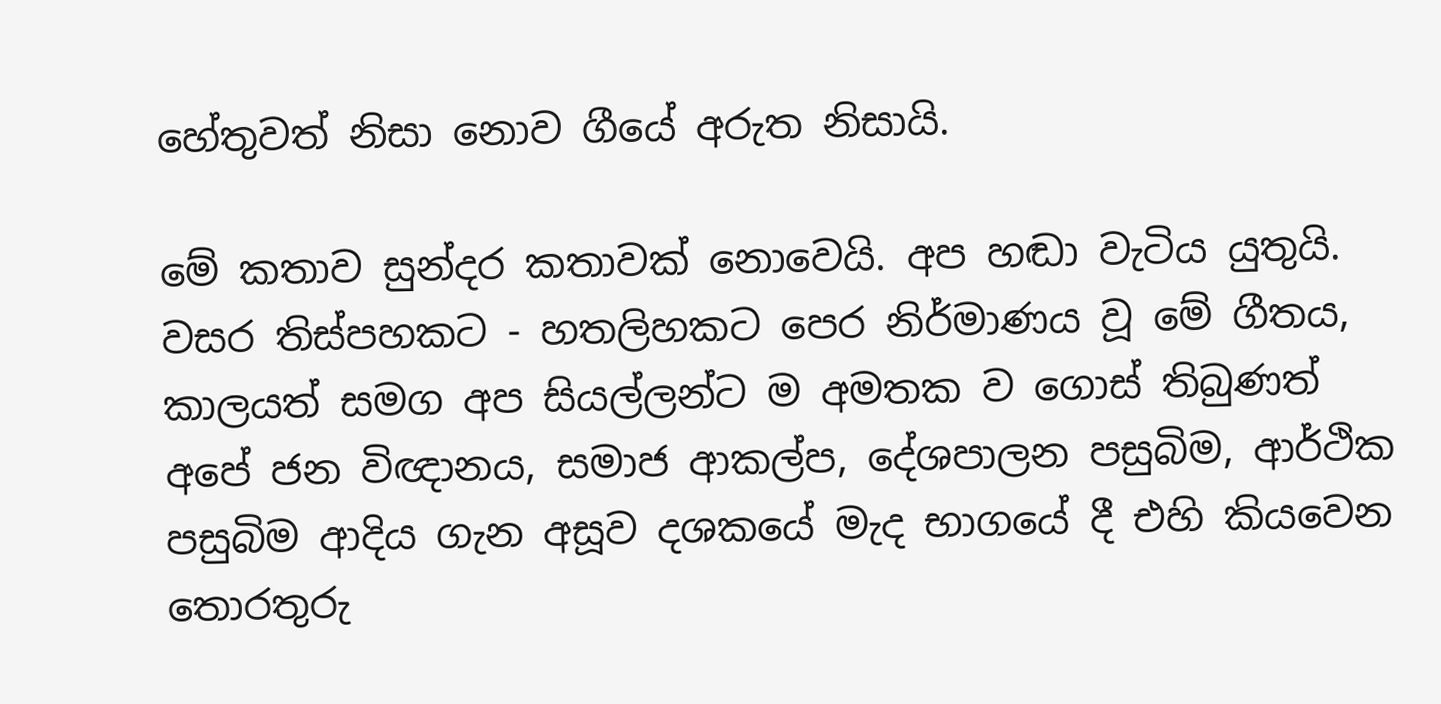හේතුවත් නිසා නොව ගීයේ අරුත නිසායි.

මේ කතාව සුන්දර කතාවක් නොවෙයි. අප හඬා වැටිය යුතුයි. වසර තිස්පහකට - හතලිහකට පෙර නිර්මාණය වූ මේ ගීතය, කාලයත් සමග අප සියල්ලන්ට ම අමතක ව ගොස් තිබුණත් අපේ ජන විඥානය, සමාජ ආකල්ප, දේශපාලන පසුබිම, ආර්ථික පසුබිම ආදිය ගැන අසූව දශකයේ මැද භාගයේ දී එහි කියවෙන තොරතුරු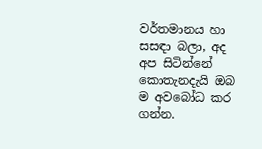වර්තමානය හා සසඳා බලා, අද අප සිටින්නේ කොතැනදැයි ඔබ ම අවබෝධ කර ගන්න.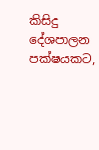කිසිදු දේශපාලන පක්ෂයකට,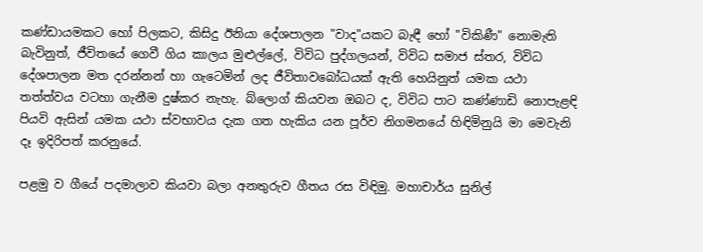කණ්ඩායමකට හෝ පිලකට, කිසිදු ඊනියා දේශපාලන "වාද"යකට බැඳී හෝ "විකිණී" නොමැති බැවිනුත්, ජීවිතයේ ගෙවී ගිය කාලය මුළුල්ලේ, විවිධ පුද්ගලයන්, විවිධ සමාජ ස්තර, විවිධ දේශපාලන මත දරන්නන් හා ගැටෙමින් ලද ජීවිතාවබෝධයක් ඇති හෙයිනුත් යමක යථා තත්ත්වය වටහා ගැනීම දුෂ්කර නැහැ. බ්ලොග් කියවන ඔබට ද, විවිධ පාට කණ්ණාඩි නොපැළඳි පියවි ඇසින් යමක යථා ස්වභාවය දැක ගත හැකිය යන පූර්ව නිගමනයේ හිඳිමිනුයි මා මෙවැනි දෑ ඉදිරිපත් කරනුයේ.

පළමු ව ගීයේ පදමාලාව කියවා බලා අනතුරුව ගීතය රස විඳිමු. මහාචාර්ය සුනිල්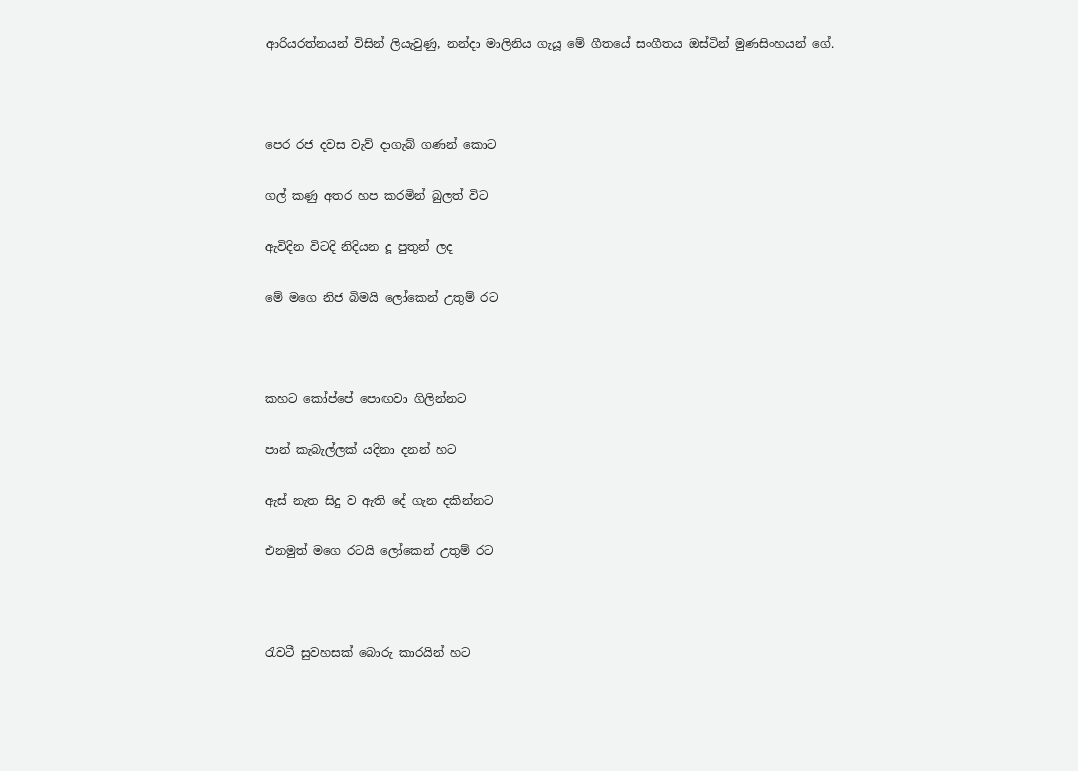ආරියරත්නයන් විසින් ලියැවුණු, නන්දා මාලිනිය ගැයූ මේ ගීතයේ සංගීතය ඔස්ටින් මුණසිංහයන් ගේ.



පෙර රජ දවස වැව් දාගැබ් ගණන් කොට

ගල් කණු අතර හප කරමින් බුලත් විට

ඇවිදින විටදි නිදියන දූ පුතුන් ලද

මේ මගෙ නිජ බිමයි ලෝකෙන් උතුම් රට



කහට කෝප්පේ පොඟවා ගිලින්නට

පාන් කැබැල්ලක් යදිනා දනන් හට

ඇස් නැත සිදු ව ඇති දේ ගැන දකින්නට

එනමුත් මගෙ රටයි ලෝකෙන් උතුම් රට



රැවටී සුවහසක් බොරු කාරයින් හට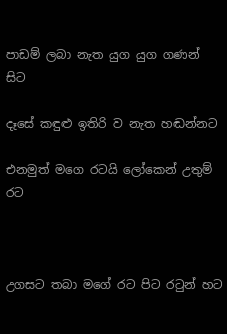පාඩම් ලබා නැත යුග යුග ගණන් සිට

දෑසේ කඳුළු ඉතිරි ව නැත හඬන්නට

එනමුත් මගෙ රටයි ලෝකෙන් උතුම් රට



උගසට තබා මගේ රට පිට රටුන් හට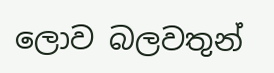ලොව බලවතුන්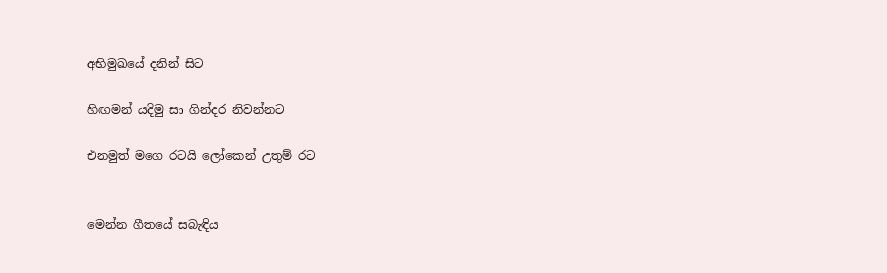අභිමුඛයේ දනින් සිට

හිඟමන් යදිමු සා ගින්දර නිවන්නට

එනමුත් මගෙ රටයි ලෝකෙන් උතුම් රට


මෙන්න ගීතයේ සබැඳිය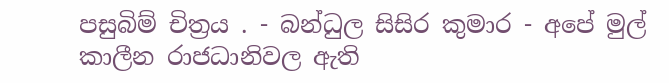පසුබිම් චිත්‍රය . - බන්ධුල සිසිර කුමාර - අපේ මුල් කාලීන රාජධානිවල ඇති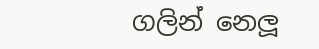ගලින් නෙලූ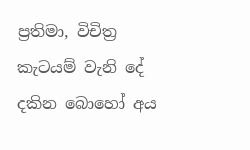ප්‍රතිමා, විචිත්‍ර කැටයම් වැනි දේ දකින බොහෝ අය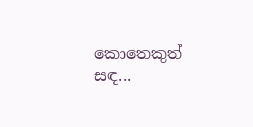කොතෙකුත් සඳ...